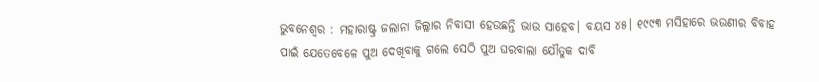ଭୁବନେଶ୍ୱର : ମହାରାଷ୍ଟ୍ର ଜଲାନା ଜିଲ୍ଲାର ନିବାସୀ ହେଉଛନ୍ତି ଭାଉ ସାହେବ। ବୟସ ୪୫। ୧୯୯୩ ମସିହାରେ ଭଉଣୀର ବିବାହ ପାଇଁ ଯେତେବେଳେ ପୁଅ ଦେଖିବାକୁ ଗଲେ ସେଠି ପୁଅ ଘରବାଲା ଯୌତୁକ ଦାବି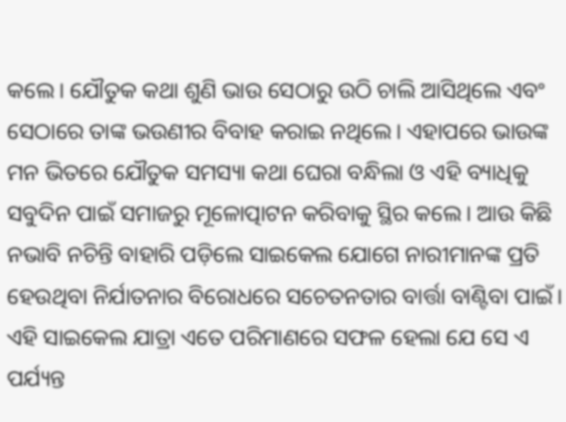କଲେ। ଯୌତୁକ କଥା ଶୁଣି ଭାଉ ସେଠାରୁ ଉଠି ଚାଲି ଆସିଥିଲେ ଏବଂ ସେଠାରେ ତାଙ୍କ ଭଉଣୀର ବିବାହ କରାଇ ନଥିଲେ। ଏହାପରେ ଭାଉଙ୍କ ମନ ଭିତରେ ଯୌତୁକ ସମସ୍ୟା କଥା ଘେରା ବନ୍ଧିଲା ଓ ଏହି ବ୍ୟାଧିକୁ ସବୁଦିନ ପାଇଁ ସମାଜରୁ ମୂଳୋତ୍ପାଟନ କରିବାକୁ ସ୍ଥିର କଲେ। ଆଉ କିଛି ନଭାବି ନଚିନ୍ତି ବାହାରି ପଡ଼ିଲେ ସାଇକେଲ ଯୋଗେ ନାରୀମାନଙ୍କ ପ୍ରତି ହେଉଥିବା ନିର୍ଯାତନାର ବିରୋଧରେ ସଚେତନତାର ବାର୍ତ୍ତା ବାଣ୍ଟିବା ପାଇଁ। ଏହି ସାଇକେଲ ଯାତ୍ରା ଏତେ ପରିମାଣରେ ସଫଳ ହେଲା ଯେ ସେ ଏ ପର୍ଯ୍ୟନ୍ତ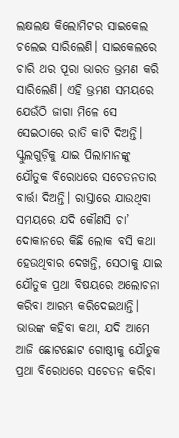ଲକ୍ଷଲକ୍ଷ କିଲୋମିଟର ସାଇକେଲ ଚଲେଇ ସାରିଲେଣି। ସାଇକେଲରେ ଚାରି ଥର ପୂରା ଭାରତ ଭ୍ରମଣ କରି ସାରିଲେଣି। ଏହି ଭ୍ରମଣ ସମୟରେ ଯେଉଁଠି ଜାଗା ମିଳେ ସେ ସେଇଠାରେ ରାତି କାଟି ଦିଅନ୍ତି। ସ୍କୁଲଗୁଡ଼ିକୁ ଯାଇ ପିଲାମାନଙ୍କୁ ଯୌତୁକ ବିରୋଧରେ ସଚେତନତାର ବାର୍ତ୍ତା ଦିଅନ୍ତି। ରାସ୍ତାରେ ଯାଉଥିବା ସମୟରେ ଯଦି କୌଣସି ଚା’ ଦୋକାନରେ କିଛି ଲୋକ ବସି କଥା ହେଉଥିବାର ଦେଖନ୍ତି, ସେଠାକୁ ଯାଇ ଯୌତୁକ ପ୍ରଥା ବିଷୟରେ ଅଲୋଚନା କରିବା ଆରମ୍ଭ କରିଦେଇଥାନ୍ତି। ଭାଉଙ୍କ କହିବା କଥା, ଯଦି ଆମେ ଆଜି ଛୋଟଛୋଟ ଗୋଷ୍ଠୀକୁ ଯୌତୁକ ପ୍ରଥା ବିରୋଧରେ ସଚେତନ କରିବା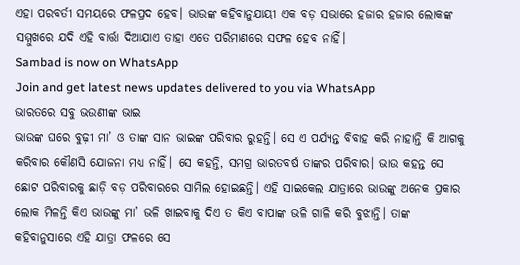ଏହା ପରବର୍ତୀ ସମୟରେ ଫଳପ୍ରଦ ହେବ। ଭାଉଙ୍କ କହିବାନୁଯାୟୀ ଏକ ବଡ଼ ସଭାରେ ହଜାର ହଜାର ଲୋକଙ୍କ ସମ୍ମୁଖରେ ଯଦି ଏହି ବାର୍ତ୍ତା ଦିଆଯାଏ ତାହା ଏତେ ପରିମାଣରେ ସଫଳ ହେବ ନାହିଁ।
Sambad is now on WhatsApp
Join and get latest news updates delivered to you via WhatsApp
ଭାରତରେ ସବୁ ଭଉଣୀଙ୍କ ଭାଇ
ଭାଉଙ୍କ ଘରେ ବୁଢ଼ୀ ମା’ ଓ ତାଙ୍କ ସାନ ଭାଇଙ୍କ ପରିବାର ରୁହନ୍ତି। ସେ ଏ ପର୍ଯ୍ୟନ୍ତ ବିବାହ କରି ନାହାନ୍ତି କି ଆଗକୁ କରିବାର କୌଣସି ଯୋଜନା ମଧ୍ୟ ନାହିଁ। ସେ କହନ୍ତି, ସମଗ୍ର ଭାରତବର୍ଷ ତାଙ୍କର ପରିବାର। ଭାଉ କହନ୍ତ ସେ ଛୋଟ ପରିବାରକୁ ଛାଡ଼ି ବଡ଼ ପରିବାରରେ ସାମିଲ ହୋଇଛନ୍ତି। ଏହି ସାଇକେଲ ଯାତ୍ରାରେ ଭାଉଙ୍କୁ ଅନେକ ପ୍ରକାର ଲୋକ ମିଳନ୍ତି କିଏ ଭାଉଙ୍କୁ ମା’ ଭଳି ଖାଇବାକୁ ଦିଏ ତ କିଏ ବାପାଙ୍କ ଭଳି ଗାଳି କରି ବୁଝାନ୍ତି। ତାଙ୍କ କହିବାନୁସାରେ ଏହି ଯାତ୍ରା ଫଳରେ ସେ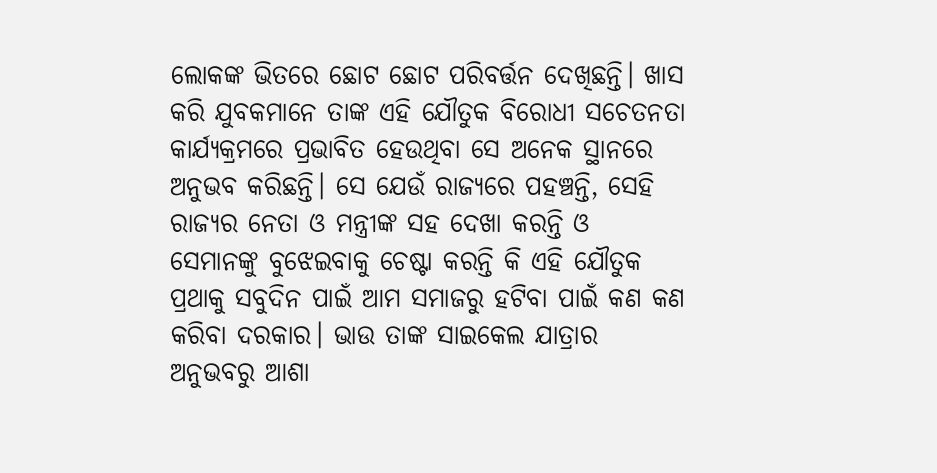ଲୋକଙ୍କ ଭିତରେ ଛୋଟ ଛୋଟ ପରିବର୍ତ୍ତନ ଦେଖିଛନ୍ତି। ଖାସ କରି ଯୁବକମାନେ ତାଙ୍କ ଏହି ଯୌତୁକ ବିରୋଧୀ ସଚେତନତା କାର୍ଯ୍ୟକ୍ରମରେ ପ୍ରଭାବିତ ହେଉଥିବା ସେ ଅନେକ ସ୍ଥାନରେ ଅନୁଭବ କରିଛନ୍ତି। ସେ ଯେଉଁ ରାଜ୍ୟରେ ପହଞ୍ଚନ୍ତି, ସେହି ରାଜ୍ୟର ନେତା ଓ ମନ୍ତ୍ରୀଙ୍କ ସହ ଦେଖା କରନ୍ତି ଓ ସେମାନଙ୍କୁ ବୁଝେଇବାକୁ ଚେଷ୍ଟା କରନ୍ତି କି ଏହି ଯୌତୁକ ପ୍ରଥାକୁ ସବୁଦିନ ପାଇଁ ଆମ ସମାଜରୁ ହଟିବା ପାଇଁ କଣ କଣ କରିବା ଦରକାର। ଭାଉ ତାଙ୍କ ସାଇକେଲ ଯାତ୍ରାର ଅନୁଭବରୁ ଆଶା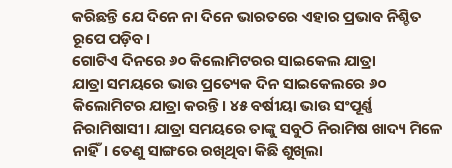କରିଛନ୍ତି ଯେ ଦିନେ ନା ଦିନେ ଭାରତରେ ଏହାର ପ୍ରଭାବ ନିଶ୍ଚିତ ରୂପେ ପଡ଼ିବ।
ଗୋଟିଏ ଦିନରେ ୬୦ କିଲୋମିଟରର ସାଇକେଲ ଯାତ୍ରା
ଯାତ୍ରା ସମୟରେ ଭାଉ ପ୍ରତ୍ୟେକ ଦିନ ସାଇକେଲରେ ୬୦ କିଲୋମିଟର ଯାତ୍ରା କରନ୍ତି। ୪୫ ବର୍ଷୀୟା ଭାଉ ସଂପୂର୍ଣ୍ଣ ନିରାମିଷାସୀ। ଯାତ୍ରା ସମୟରେ ତାଙ୍କୁ ସବୁଠି ନିରାମିଷ ଖାଦ୍ୟ ମିଳେ ନାହିଁ। ତେଣୁ ସାଙ୍ଗରେ ରଖିଥିବା କିଛି ଶୁଖିଲା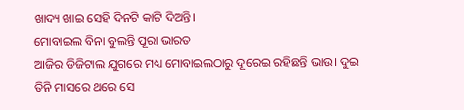ଖାଦ୍ୟ ଖାଇ ସେହି ଦିନଟି କାଟି ଦିଅନ୍ତି।
ମୋବାଇଲ ବିନା ବୁଲନ୍ତି ପୂରା ଭାରତ
ଆଜିର ଡିଜିଟାଲ ଯୁଗରେ ମଧ୍ୟ ମୋବାଇଲଠାରୁ ଦୂରେଇ ରହିଛନ୍ତି ଭାଉ। ଦୁଇ ତିନି ମାସରେ ଥରେ ସେ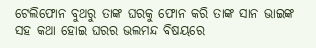ଟେଲିଫୋନ ବୁଥରୁ ତାଙ୍କ ଘରକୁ ଫୋନ କରି ତାଙ୍କ ସାନ ଭାଇଙ୍କ ସହ କଥା ହୋଇ ଘରର ଭଲମନ୍ଦ ବିଷୟରେ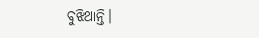ବୁଝିଥାନ୍ତି।